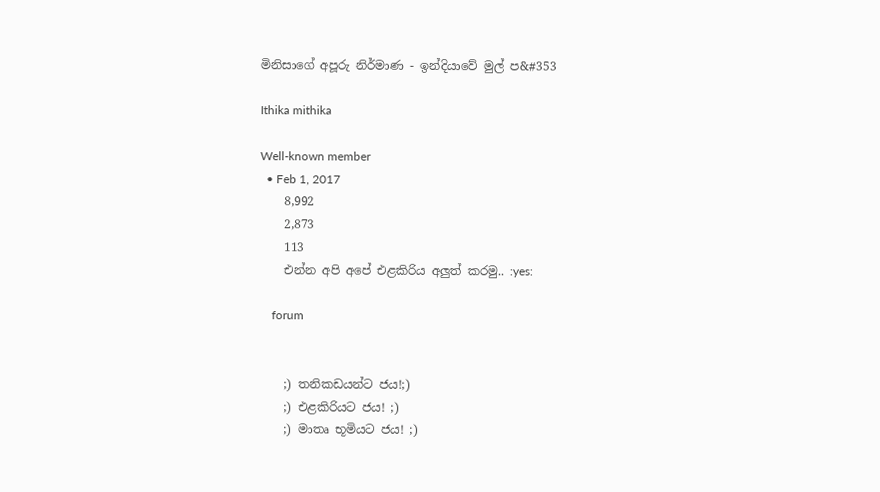මිනිසාගේ අපූරු නිර්මාණ - ඉන්දියාවේ මුල් ප&#353

Ithika mithika

Well-known member
  • Feb 1, 2017
    8,992
    2,873
    113
    එන්න අපි අපේ එළකිරිය අලුත් කරමු.. :yes:

    forum


    ;) තනිකඩයන්ට ජය!;)
    ;) එළකිරියට ජය! ;)
    ;) මාතෘ භූමියට ජය! ;)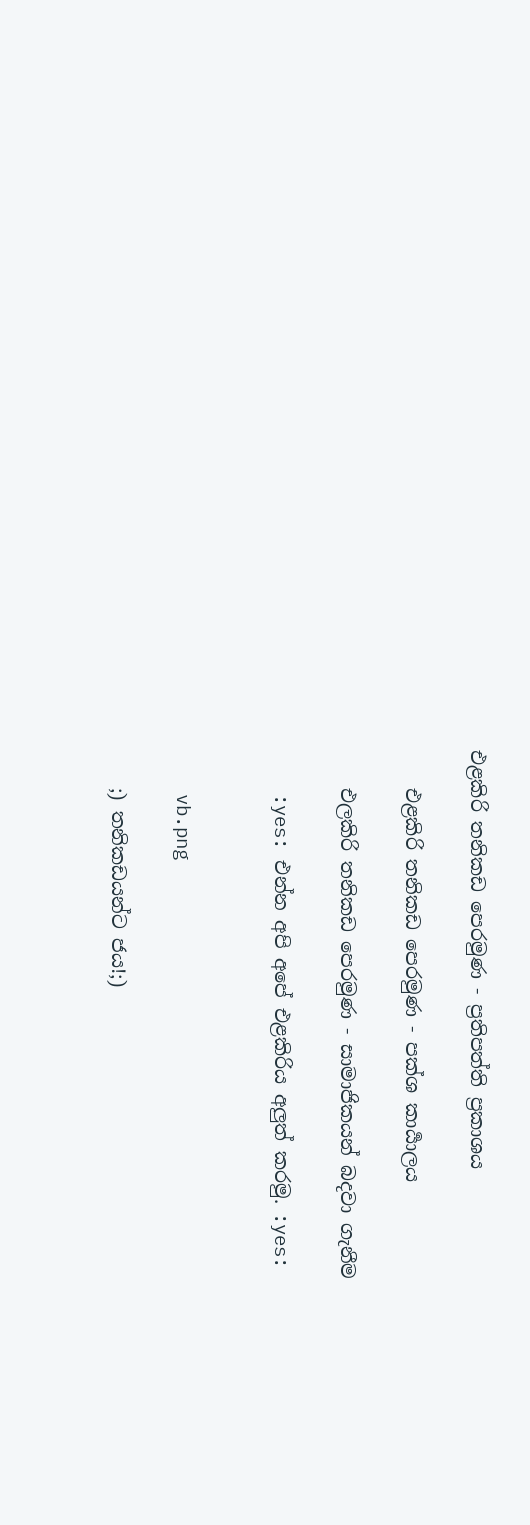එළකිරි තනිකඩ පෙරමුණ - ප්‍රතිපත්ති ප්‍රකාශය

    එළකිරි තනිකඩ පෙරමුණ - පක්ශ කාර්‍යාලය

    එලකිරි තනිකඩ පෙරමුණ - සාමාජිකයන් බදවා ගැනීම

    :yes: එන්න අපි අපේ එළකිරිය අලුත් කරමු. :yes:


    vb.png

    ;) තනිකඩයන්ට ජය!;)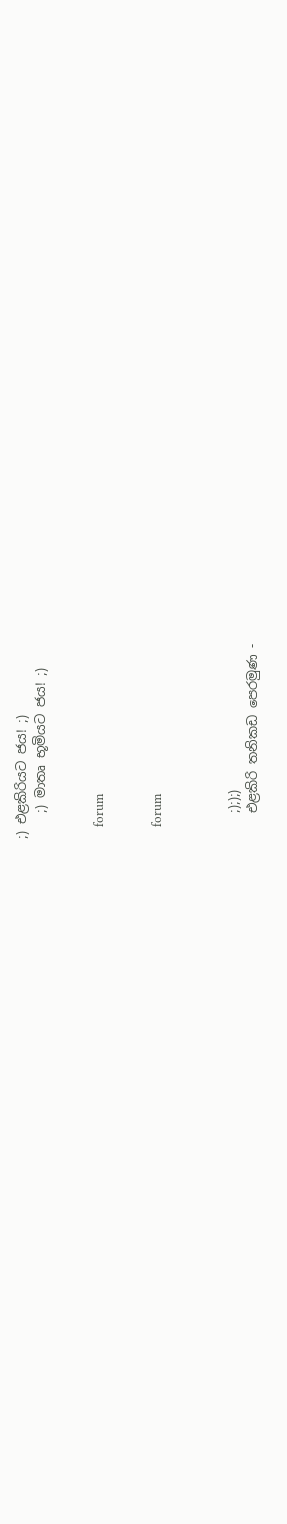;) එළකිරියට ජය! ;)
    ;) මාතෘ භූමියට ජය! ;)


    forum


    forum



    ;););)
    එළකිරි තනිකඩ පෙරමුණ -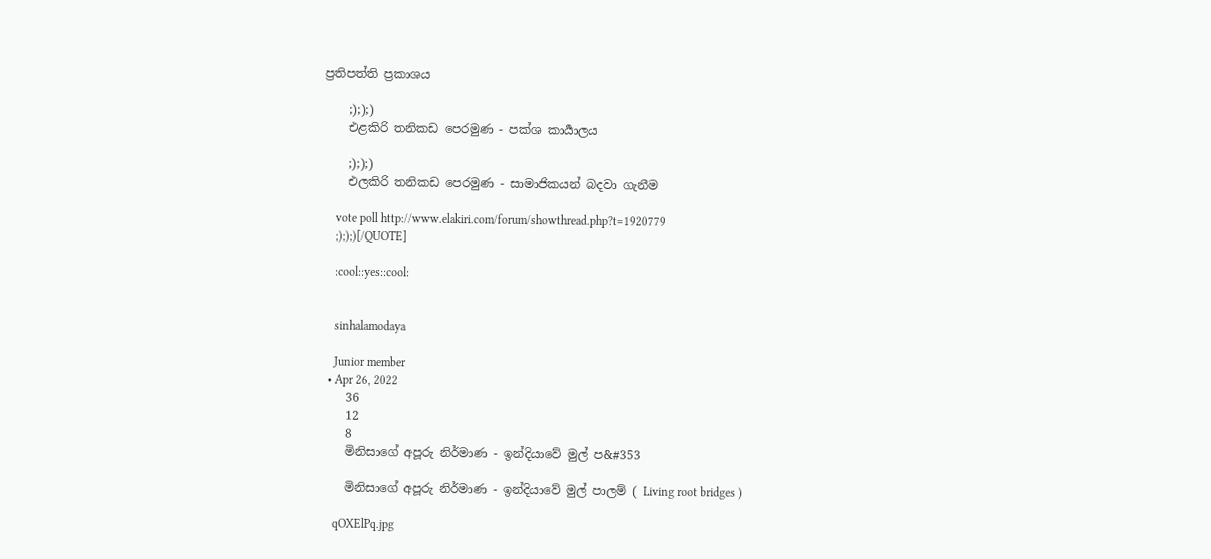ප්‍රතිපත්ති ප්‍රකාශය

    ;););)
    එළකිරි තනිකඩ පෙරමුණ - පක්ශ කාර්‍යාලය

    ;););)
    එලකිරි තනිකඩ පෙරමුණ - සාමාජිකයන් බදවා ගැනීම

    vote poll http://www.elakiri.com/forum/showthread.php?t=1920779
    ;););)[/QUOTE]

    :cool::yes::cool:


    sinhalamodaya

    Junior member
  • Apr 26, 2022
    36
    12
    8
    මිනිසාගේ අපූරු නිර්මාණ - ඉන්දියාවේ මුල් ප&#353

    මිනිසාගේ අපූරු නිර්මාණ - ඉන්දියාවේ මුල් පාලම් ( Living root bridges )

    qOXElPq.jpg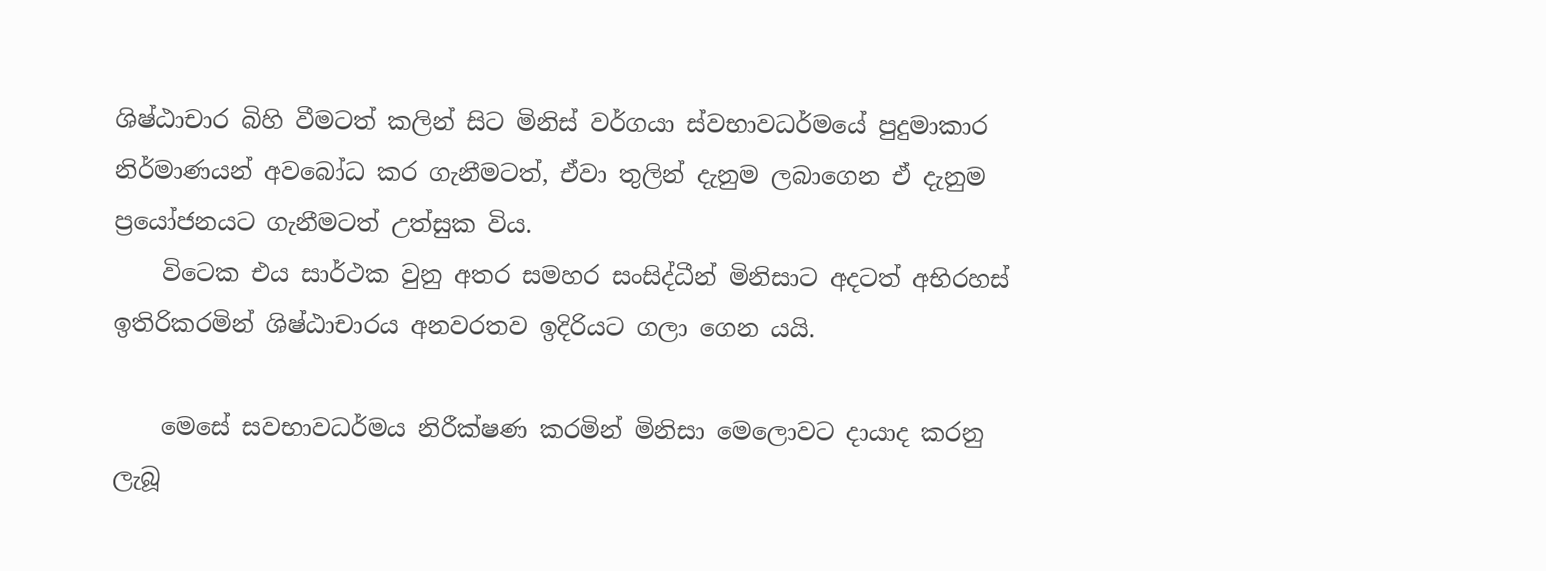ශිෂ්ඨාචාර බිහි වීමටත් කලින් සිට මිනිස් වර්ගයා ස්වභාවධර්මයේ පුදුමාකාර නිර්මාණයන් අවබෝධ කර ගැනීමටත්, ඒවා තුලින් දැනුම ලබාගෙන ඒ දැනුම ප්‍රයෝජනයට ගැනීමටත් උත්සුක විය.
    විටෙක එය සාර්ථක වුනු අතර සමහර සංසිද්ධීන් මිනිසාට අදටත් අභිරහස් ඉතිරිකරමින් ශිෂ්ඨාචාරය අනවරතව ඉදිරියට ගලා ගෙන යයි.

    මෙසේ සවභාවධර්මය නිරීක්ෂණ කරමින් මිනිසා මෙලොවට දායාද කරනු ලැබූ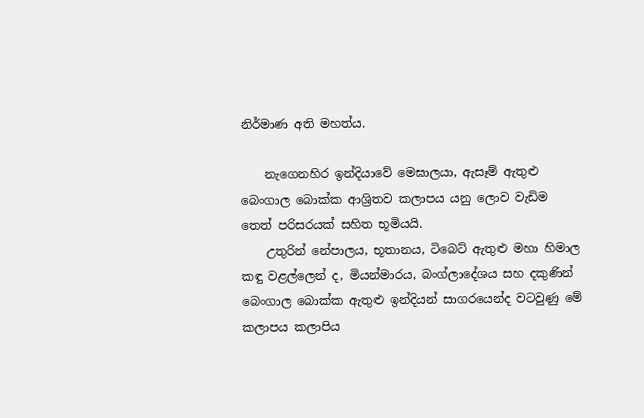නිර්මාණ අති මහත්ය.

    නැගෙනහිර ඉන්දියාවේ මෙඝාලයා, ඇසෑම් ඇතුළු බෙංගාල බොක්ක ආශ්‍රිතව කලාපය යනු ලොව වැඩිම තෙත් පරිසරයක් සහිත භූමියයි.
    උතුරින් නේපාලය, භූතානය, ටිබෙට් ඇතුළු මහා හිමාල කඳු වළල්ලෙන් ද, මියන්මාරය, බංග්ලාදේශය සහ දකුණින් බෙංගාල බොක්ක ඇතුළු ඉන්දියන් සාගරයෙන්ද වටවුණු මේ කලාපය කලාපිය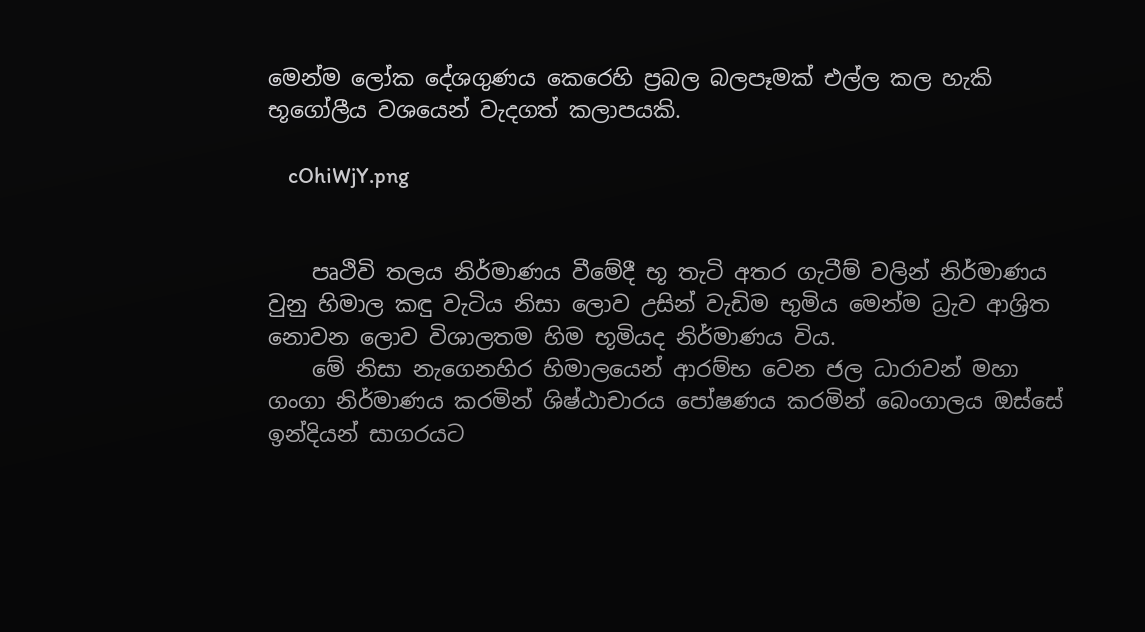මෙන්ම ලෝක දේශගුණය කෙරෙහි ප්‍රබල බලපෑමක් එල්ල කල හැකි භූගෝලීය වශයෙන් වැදගත් කලාපයකි.

    cOhiWjY.png


    පෘථිවි තලය නිර්මාණය වීමේදී භූ තැටි අතර ගැටීම් වලින් නිර්මාණය වුනු හිමාල කඳු වැටිය නිසා ලොව උසින් වැඩිම භුමිය මෙන්ම ධ්‍රැව ආශ්‍රිත නොවන ලොව විශාලතම හිම භූමියද නිර්මාණය විය.
    මේ නිසා නැගෙනහිර හිමාලයෙන් ආරම්භ වෙන ජල ධාරාවන් මහා ගංගා නිර්මාණය කරමින් ශිෂ්ඨාචාරය පෝෂණය කරමින් බෙංගාලය ඔස්සේ ඉන්දියන් සාගරයට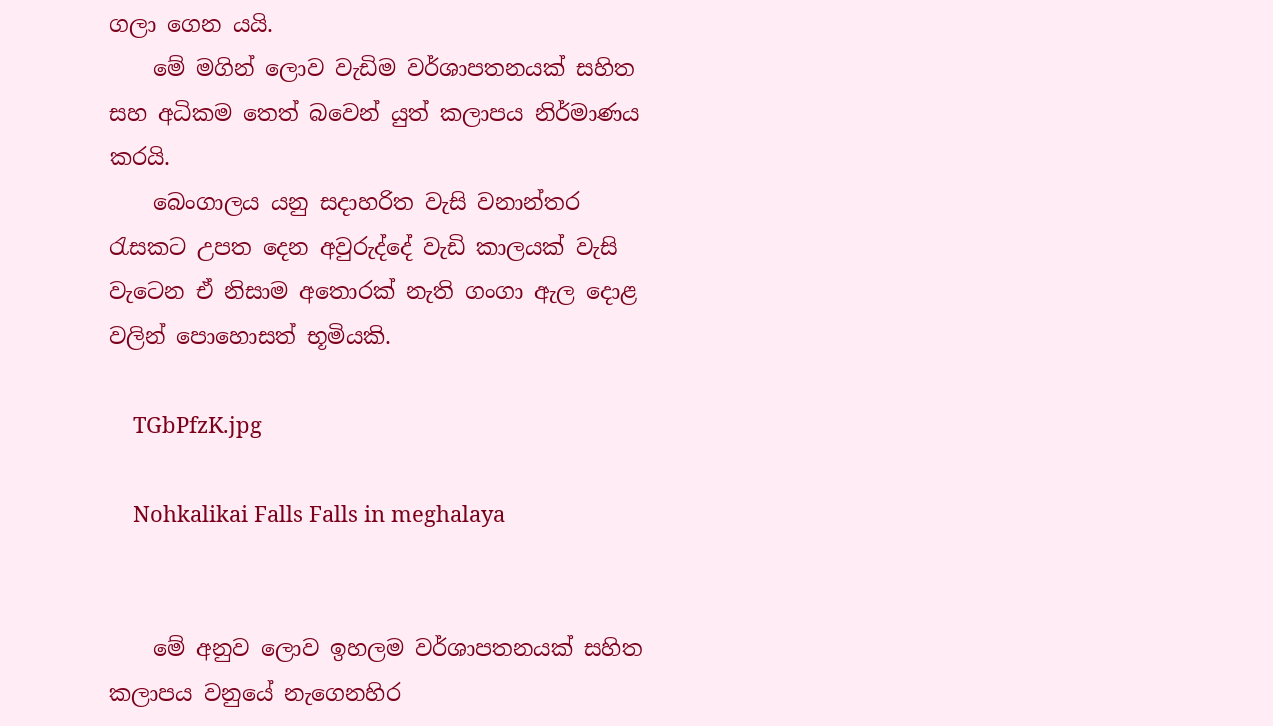ගලා ගෙන යයි.
    මේ මගින් ලොව වැඩිම වර්ශාපතනයක් සහිත සහ අධිකම තෙත් බවෙන් යුත් කලාපය නිර්මාණය කරයි.
    බෙංගාලය යනු සදාහරිත වැසි වනාන්තර රැසකට උපත දෙන අවුරුද්දේ වැඩි කාලයක් වැසි වැටෙන ඒ නිසාම අතොරක් නැති ගංගා ඇල දොළ වලින් පොහොසත් භූමියකි.

    TGbPfzK.jpg

    Nohkalikai Falls Falls in meghalaya


    මේ අනුව ලොව ඉහලම වර්ශාපතනයක් සහිත කලාපය වනුයේ නැගෙනහිර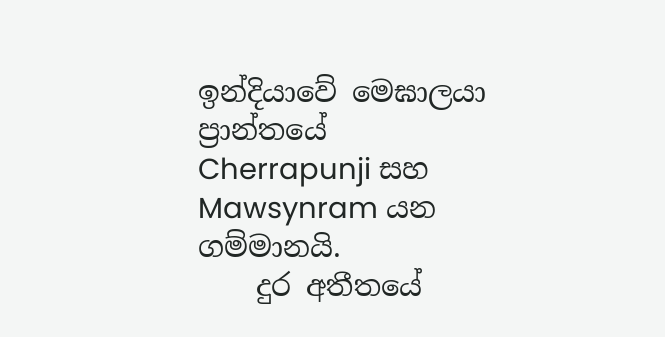ඉන්දියාවේ මෙඝාලයා ප්‍රාන්තයේ Cherrapunji සහ Mawsynram යන ගම්මානයි.
    දුර අතීතයේ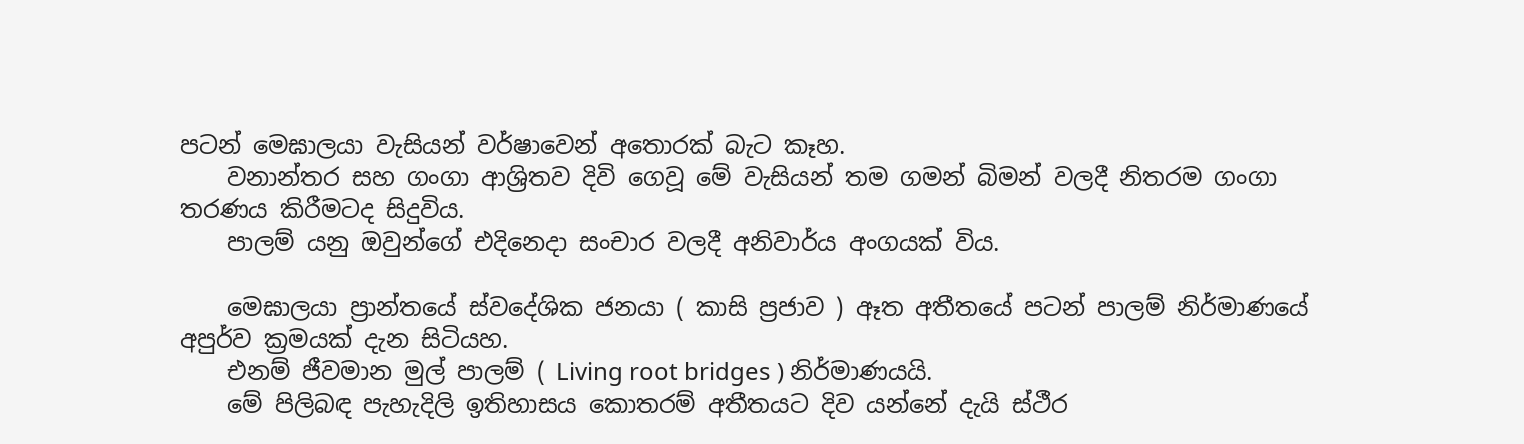පටන් මෙඝාලයා වැසියන් වර්ෂාවෙන් අතොරක් බැට කෑහ.
    වනාන්තර සහ ගංගා ආශ්‍රිතව දිවි ගෙවූ මේ වැසියන් තම ගමන් බිමන් වලදී නිතරම ගංගා තරණය කිරීමටද සිදුවිය.
    පාලම් යනු ඔවුන්ගේ එදිනෙදා සංචාර වලදී අනිවාර්ය අංගයක් විය.

    මෙඝාලයා ප්‍රාන්තයේ ස්වදේශික ජනයා ( කාසි ප්‍රජාව ) ඈත අතීතයේ පටන් පාලම් නිර්මාණයේ අපුර්ව ක්‍රමයක් දැන සිටියහ.
    එනම් ජීවමාන මුල් පාලම් ( Living root bridges ) නිර්මාණයයි.
    මේ පිලිබඳ පැහැදිලි ඉතිහාසය කොතරම් අතීතයට දිව යන්නේ දැයි ස්ථීර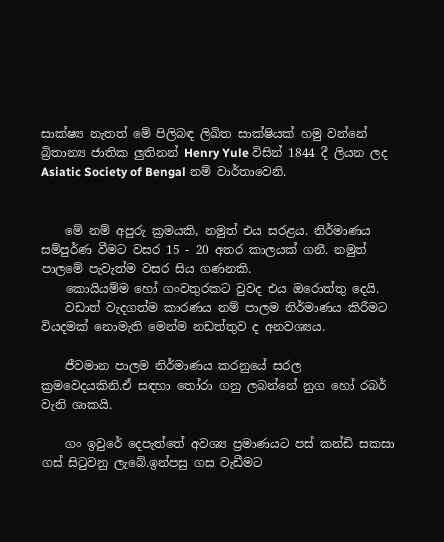සාක්ෂ්‍ය නැතත් මේ පිලිබඳ ලිඛිත සාක්ෂියක් හමු වන්නේ බ්‍රිතාන්‍ය ජාතික ලුතිනන් Henry Yule විසින් 1844 දී ලියන ලද Asiatic Society of Bengal නම් වාර්තාවෙනි.


    මේ නම් අපුරු ක්‍රමයකි, නමුත් එය සරළය. නිර්මාණය සම්පුර්ණ වීමට වසර 15 - 20 අතර කාලයක් ගනී. නමුත් පාලමේ පැවැත්ම වසර සිය ගණනකි.
    කොයියම්ම හෝ ගංවතුරකට වුවද එය ඔරොත්තු දෙයි.
    වඩාත් වැදගත්ම කාරණය නම් පාලම නිර්මාණය කිරීමට වියදමක් නොමැති මෙන්ම නඩත්තුව ද අනවශ්‍යය.

    ජීවමාන පාලම නිර්මාණය කරනුයේ සරල ක්‍රමවෙදයකිනි.ඒ සඳහා තෝරා ගනු ලබන්නේ නුග හෝ රබර් වැනි ශාකයි.

    ගං ඉවුරේ දෙපැත්තේ අවශ්‍ය ප්‍රමාණයට පස් කන්ඩි සකසා ගස් සිටුවනු ලැබේ.ඉන්පසු ගස වැඩීමට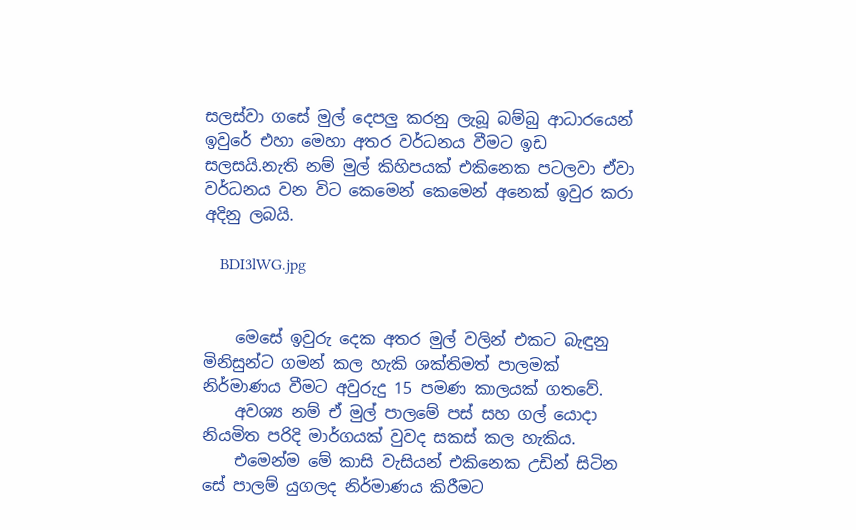සලස්වා ගසේ මුල් දෙපලු කරනු ලැබූ බම්බු ආධාරයෙන් ඉවුරේ එහා මෙහා අතර වර්ධනය වීමට ඉඩ සලසයි.නැති නම් මුල් කිහිපයක් එකිනෙක පටලවා ඒවා වර්ධනය වන විට කෙමෙන් කෙමෙන් අනෙක් ඉවුර කරා අදිනු ලබයි.

    BDI3lWG.jpg


    මෙසේ ඉවුරු දෙක අතර මුල් වලින් එකට බැඳුනු මිනිසුන්ට ගමන් කල හැකි ශක්තිමත් පාලමක් නිර්මාණය වීමට අවුරුදු 15 පමණ කාලයක් ගතවේ.
    අවශ්‍ය නම් ඒ මුල් පාලමේ පස් සහ ගල් යොදා නියමිත පරිදි මාර්ගයක් වුවද සකස් කල හැකිය.
    එමෙන්ම මේ කාසි වැසියන් එකිනෙක උඩින් සිටින සේ පාලම් යුගලද නිර්මාණය කිරීමට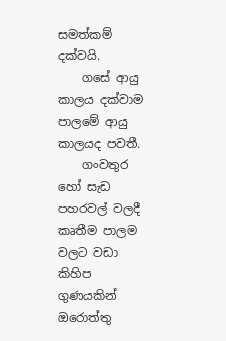සමත්කම් දක්වයි.
    ගසේ ආයු කාලය දක්වාම පාලමේ ආයු කාලයද පවතී.
    ගංවතුර හෝ සැඩ පහරවල් වලදී කෘතීම පාලම වලට වඩා කිහිප ගුණයකින් ඔරොත්තු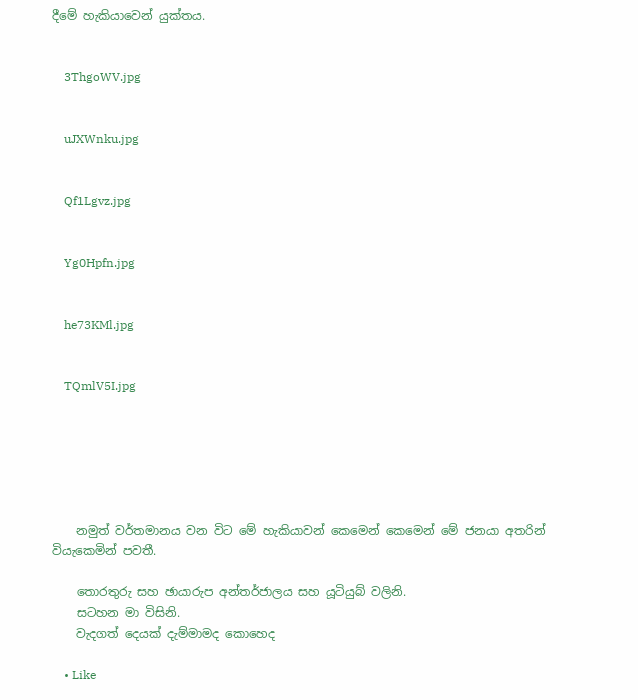දීමේ හැකියාවෙන් යුක්තය.


    3ThgoWV.jpg


    uJXWnku.jpg


    Qf1Lgvz.jpg


    Yg0Hpfn.jpg


    he73KMl.jpg


    TQmlV5I.jpg






    නමුත් වර්තමානය වන විට මේ හැකියාවන් කෙමෙන් කෙමෙන් මේ ජනයා අතරින් වියැකෙමින් පවතී.

    තොරතුරු සහ ඡායාරුප අන්තර්ජාලය සහ යූටියුබ් වලිනි.
    සටහන මා විසිනි.
    වැදගත් දෙයක් දැම්මාමද කොහෙද

    • Like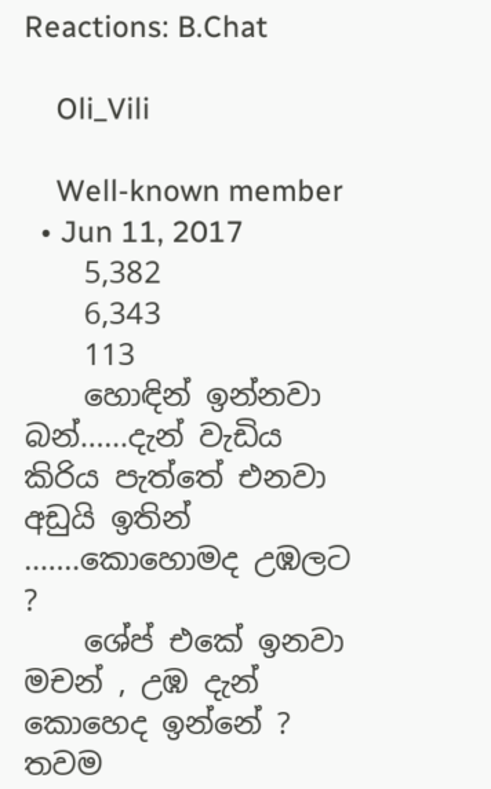Reactions: B.Chat

    Oli_Vili

    Well-known member
  • Jun 11, 2017
    5,382
    6,343
    113
    හොඳින් ඉන්නවා බන්......දැන් වැඩිය කිරිය පැත්තේ එනවා අඩුයි ඉතින් .......කොහොමද උඹලට ?
    ශේප් එකේ ඉනවා මචන් , උඹ දැන් කොහෙද ඉන්නේ ? තවම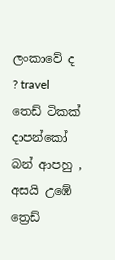ලංකාවේ ද ? travel තෙඩ් ටිකක් දාපන්කෝ බන් ආපහු , අසයි උඹේ ත්‍රෙඩ්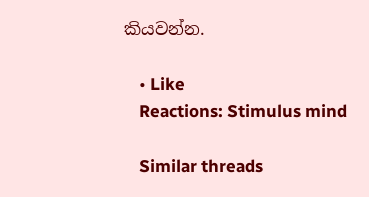කියවන්න.

    • Like
    Reactions: Stimulus mind

    Similar threads